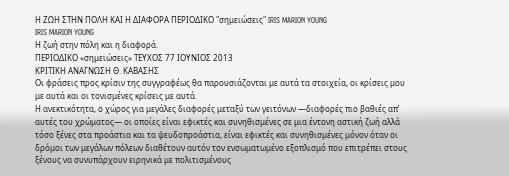Η ΖΩΗ ΣΤΗΝ ΠΟΛΗ ΚΑΙ Η ΔΙΑΦΟΡΑ ΠΕΡΙΟΔΙΚΟ "σημειώσεις" IRIS MARION YOUNG
IRIS MARION YOUNG
Η ζωή στην πόλη και η διαφορά.
ΠΕΡΙΟΔΙΚΟ «σημειώσεις» ΤΕΥΧΟΣ 77 ΙΟΥΝΙΟΣ 2013
ΚΡΙΤΙΚΗ ΑΝΑΓΝΩΣΗ Θ. ΚΑΒΑΣΗΣ
Οι φράσεις προς κρίσιν της συγγραφέως θα παρουσιάζονται με αυτά τα στοιχεία, οι κρίσεις μου με αυτά και οι τονισμένες κρίσεις με αυτά.
Η ανεκτικότητα, ο χώρος για μεγάλες διαφορές μεταξύ των γειτόνων ―διαφορές πιο βαθιές απ’ αυτές του χρώματος― οι οποίες είναι εφικτές και συνηθισμένες σε μια έντονη αστική ζωή αλλά τόσο ξένες στα προάστια και τα ψευδοπροάστια, είναι εφικτές και συνηθισμένες μόνον όταν οι δρόμοι των μεγάλων πόλεων διαθέτουν αυτόν τον ενσωματωμένο εξοπλισμό που επιτρέπει στους ξένους να συνυπάρχουν ειρηνικά με πολιτισμένους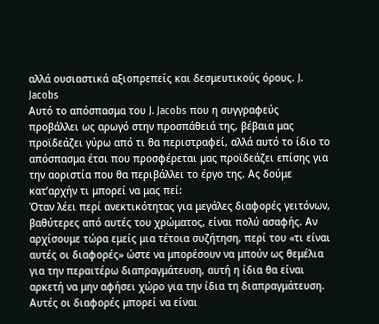αλλά ουσιαστικά αξιοπρεπείς και δεσμευτικούς όρους. J. Jacobs
Αυτό το απόσπασμα του J. Jacobs που η συγγραφεύς προβάλλει ως αρωγό στην προσπάθειά της, βέβαια μας προϊδεάζει γύρω από τι θα περιστραφεί, αλλά αυτό το ίδιο το απόσπασμα έτσι που προσφέρεται μας προϊδεάζει επίσης για την αοριστία που θα περιβάλλει το έργο της. Ας δούμε κατ’αρχήν τι μπορεί να μας πεί:
Όταν λέει περί ανεκτικότητας για μεγάλες διαφορές γειτόνων, βαθύτερες από αυτές του χρώματος, είναι πολύ ασαφής. Αν αρχίσουμε τώρα εμείς μια τέτοια συζήτηση, περί του «τι είναι αυτές οι διαφορές» ώστε να μπορέσουν να μπούν ως θεμέλια για την περαιτέρω διαπραγμάτευση, αυτή η ίδια θα είναι αρκετή να μην αφήσει χώρο για την ίδια τη διαπραγμάτευση. Αυτές οι διαφορές μπορεί να είναι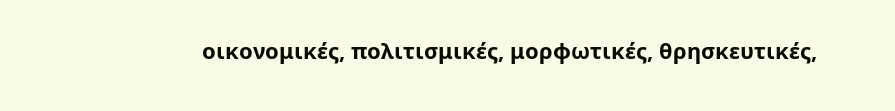οικονομικές, πολιτισμικές, μορφωτικές, θρησκευτικές,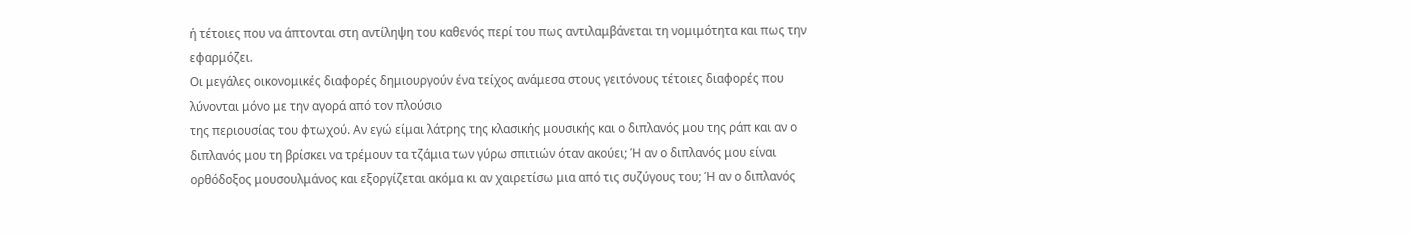ή τέτοιες που να άπτονται στη αντίληψη του καθενός περί του πως αντιλαμβάνεται τη νομιμότητα και πως την εφαρμόζει.
Οι μεγάλες οικονομικές διαφορές δημιουργούν ένα τείχος ανάμεσα στους γειτόνους τέτοιες διαφορές που λύνονται μόνο με την αγορά από τον πλούσιο
της περιουσίας του φτωχού. Αν εγώ είμαι λάτρης της κλασικής μουσικής και ο διπλανός μου της ράπ και αν ο διπλανός μου τη βρίσκει να τρέμουν τα τζάμια των γύρω σπιτιών όταν ακούει; Ή αν ο διπλανός μου είναι ορθόδοξος μουσουλμάνος και εξοργίζεται ακόμα κι αν χαιρετίσω μια από τις συζύγους του; Ή αν ο διπλανός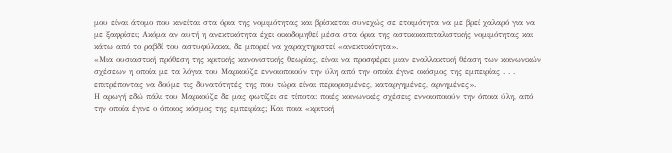μου είναι άτομο που κινείται στα όρια της νομιμότητας και βρίσκεται συνεχώς σε ετοιμότητα να με βρεί χαλαρό για να με ξαφρίσει; Ακόμα αν αυτή η ανεκτικότητα έχει οικοδομηθεί μέσα στα όρια της αστικοκαπιταλιστικής νομιμότητας και κάτω από το ραβδί του αστυφύλακα, δε μπορεί να χαραχτηριστεί «ανεκτικότητα».
«Μια ουσιαστική πρόθεση της κριτικής κανονιστικής θεωρίας, είναι να προσφέρει μιαν εναλλακτική θέαση των κοινωνικών σχέσεων η οποία με τα λόγια του Μαρκούζε εννοιοποιούν την ύλη από την οποία έγινε οκόσμος της εμπειρίας . . . επιτρέποντας να δούμε τις δυνατότητές της που τώρα είναι περιορισμένες, καταργημένες, αρνημένες».
Η αρωγή εδώ πάλι του Μαρκούζε δε μας φωτίζει σε τίποτα: ποιές κοινωνικές σχέσεις εννοιοποιούν την όποια ύλη, από την οποία έγινε ο όποιος κόσμος της εμπειρίας; Και ποια «κριτική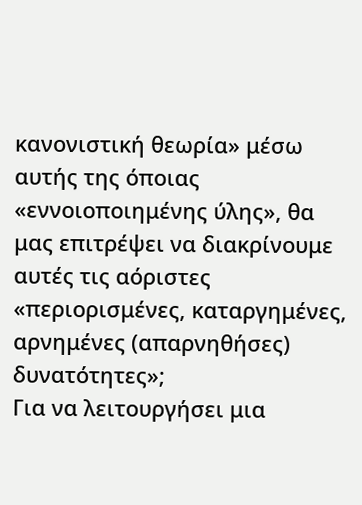κανονιστική θεωρία» μέσω αυτής της όποιας «εννοιοποιημένης ύλης», θα μας επιτρέψει να διακρίνουμε αυτές τις αόριστες «περιορισμένες, καταργημένες, αρνημένες (απαρνηθήσες) δυνατότητες»;
Για να λειτουργήσει μια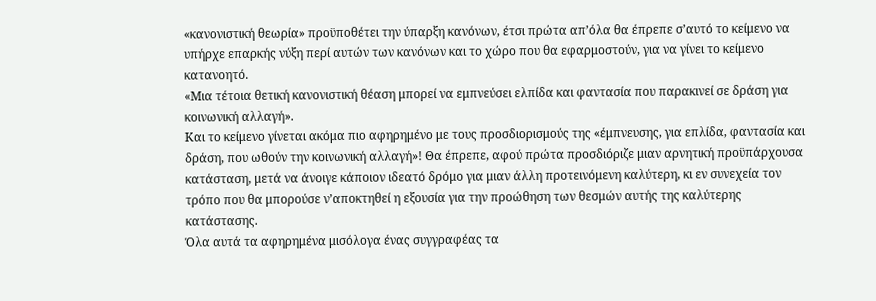«κανονιστική θεωρία» προϋποθέτει την ύπαρξη κανόνων, έτσι πρώτα απ’όλα θα έπρεπε σ’αυτό το κείμενο να υπήρχε επαρκής νύξη περί αυτών των κανόνων και το χώρο που θα εφαρμοστούν, για να γίνει το κείμενο κατανοητό.
«Μια τέτοια θετική κανονιστική θέαση μπορεί να εμπνεύσει ελπίδα και φαντασία που παρακινεί σε δράση για κοινωνική αλλαγή».
Και το κείμενο γίνεται ακόμα πιο αφηρημένο με τους προσδιορισμούς της «έμπνευσης, για επλίδα, φαντασία και δράση, που ωθούν την κοινωνική αλλαγή»! Θα έπρεπε, αφού πρώτα προσδιόριζε μιαν αρνητική προϋπάρχουσα κατάσταση, μετά να άνοιγε κάποιον ιδεατό δρόμο για μιαν άλλη προτεινόμενη καλύτερη, κι εν συνεχεία τον τρόπο που θα μπορούσε ν’αποκτηθεί η εξουσία για την προώθηση των θεσμών αυτής της καλύτερης κατάστασης.
Όλα αυτά τα αφηρημένα μισόλογα ένας συγγραφέας τα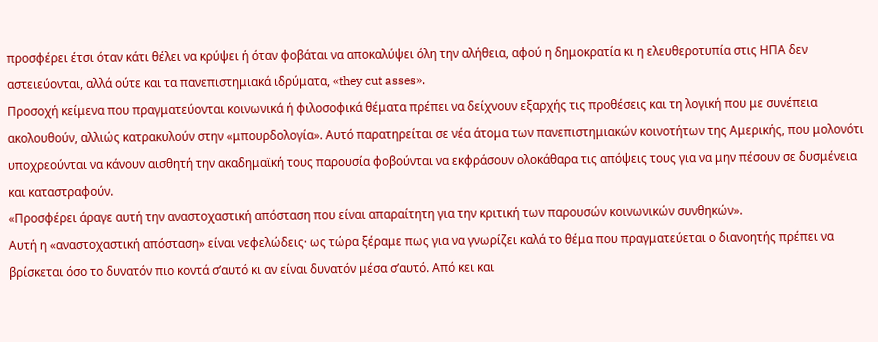προσφέρει έτσι όταν κάτι θέλει να κρύψει ή όταν φοβάται να αποκαλύψει όλη την αλήθεια, αφού η δημοκρατία κι η ελευθεροτυπία στις ΗΠΑ δεν αστειεύονται, αλλά ούτε και τα πανεπιστημιακά ιδρύματα, «they cut asses».
Προσοχή κείμενα που πραγματεύονται κοινωνικά ή φιλοσοφικά θέματα πρέπει να δείχνουν εξαρχής τις προθέσεις και τη λογική που με συνέπεια ακολουθούν, αλλιώς κατρακυλούν στην «μπουρδολογία». Αυτό παρατηρείται σε νέα άτομα των πανεπιστημιακών κοινοτήτων της Αμερικής, που μολονότι υποχρεούνται να κάνουν αισθητή την ακαδημαϊκή τους παρουσία φοβούνται να εκφράσουν ολοκάθαρα τις απόψεις τους για να μην πέσουν σε δυσμένεια και καταστραφούν.
«Προσφέρει άραγε αυτή την αναστοχαστική απόσταση που είναι απαραίτητη για την κριτική των παρουσών κοινωνικών συνθηκών».
Αυτή η «αναστοχαστική απόσταση» είναι νεφελώδεις· ως τώρα ξέραμε πως για να γνωρίζει καλά το θέμα που πραγματεύεται ο διανοητής πρέπει να βρίσκεται όσο το δυνατόν πιο κοντά σ’αυτό κι αν είναι δυνατόν μέσα σ’αυτό. Από κει και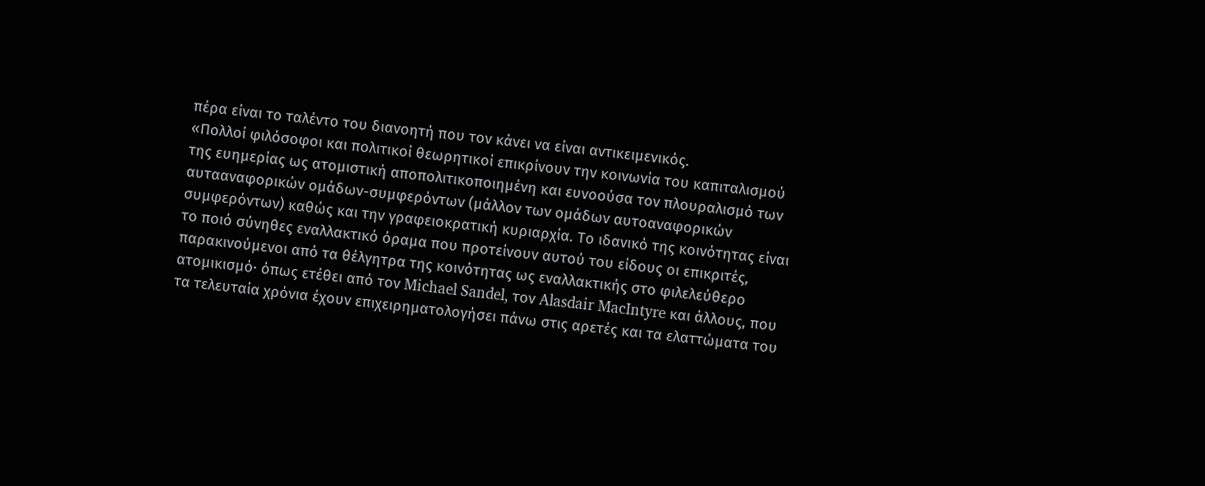πέρα είναι το ταλέντο του διανοητή που τον κάνει να είναι αντικειμενικός.
«Πολλοί φιλόσοφοι και πολιτικοί θεωρητικοί επικρίνουν την κοινωνία του καπιταλισμού της ευημερίας ως ατομιστική αποπολιτικοποιημένη και ευνοούσα τον πλουραλισμό των αυτααναφορικών ομάδων-συμφερόντων (μάλλον των ομάδων αυτοαναφορικών συμφερόντων) καθώς και την γραφειοκρατική κυριαρχία. Το ιδανικό της κοινότητας είναι το ποιό σύνηθες εναλλακτικό όραμα που προτείνουν αυτού του είδους οι επικριτές, παρακινούμενοι από τα θέλγητρα της κοινότητας ως εναλλακτικής στο φιλελεύθερο ατομικισμό· όπως ετέθει από τον Michael Sandel, τον Alasdair MacIntyre και άλλους, που τα τελευταία χρόνια έχουν επιχειρηματολογήσει πάνω στις αρετές και τα ελαττώματα του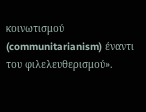κοινωτισμού (communitarianism) έναντι του φιλελευθερισμού».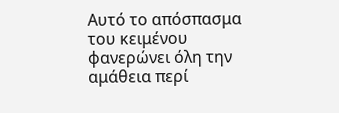Αυτό το απόσπασμα του κειμένου φανερώνει όλη την αμάθεια περί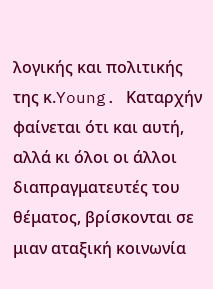λογικής και πολιτικής της κ.Young. Καταρχήν φαίνεται ότι και αυτή, αλλά κι όλοι οι άλλοι διαπραγματευτές του θέματος, βρίσκονται σε μιαν αταξική κοινωνία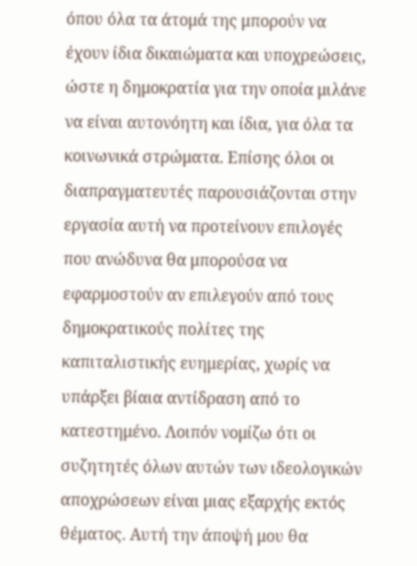όπου όλα τα άτομά της μπορούν να έχουν ίδια δικαιώματα και υποχρεώσεις, ώστε η δημοκρατία για την οποία μιλάνε να είναι αυτονόητη και ίδια, για όλα τα κοινωνικά στρώματα. Επίσης όλοι οι διαπραγματευτές παρουσιάζονται στην εργασία αυτή να προτείνουν επιλογές που ανώδυνα θα μπορούσα να εφαρμοστούν αν επιλεγούν από τους δημοκρατικούς πολίτες της καπιταλιστικής ευημερίας, χωρίς να υπάρξει βίαια αντίδραση από το κατεστημένο. Λοιπόν νομίζω ότι οι συζητητές όλων αυτών των ιδεολογικών αποχρώσεων είναι μιας εξαρχής εκτός θέματος. Αυτή την άποψή μου θα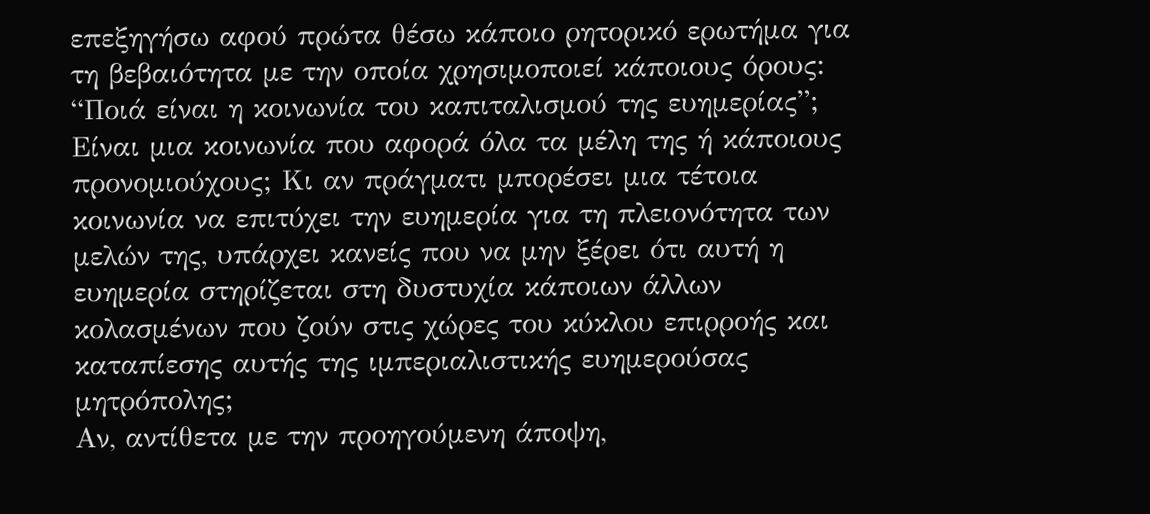επεξηγήσω αφού πρώτα θέσω κάποιο ρητορικό ερωτήμα για τη βεβαιότητα με την οποία χρησιμοποιεί κάποιους όρους:
“Ποιά είναι η κοινωνία του καπιταλισμού της ευημερίας”; Είναι μια κοινωνία που αφορά όλα τα μέλη της ή κάποιους προνομιούχους; Κι αν πράγματι μπορέσει μια τέτοια κοινωνία να επιτύχει την ευημερία για τη πλειονότητα των μελών της, υπάρχει κανείς που να μην ξέρει ότι αυτή η ευημερία στηρίζεται στη δυστυχία κάποιων άλλων κολασμένων που ζούν στις χώρες του κύκλου επιρροής και καταπίεσης αυτής της ιμπεριαλιστικής ευημερούσας μητρόπολης;
Αν, αντίθετα με την προηγούμενη άποψη,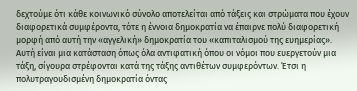δεχτούμε ότι κάθε κοινωνικό σύνολο αποτελείται από τάξεις και στρώματα που έχουν διαφορετικά συμφέροντα, τότε η έννοια δημοκρατία να έπαιρνε πολύ διαφορετική μορφή από αυτή την «αγγελική» δημοκρατία του «καπιταλισμού της ευημερίας». Αυτή είναι μια κατάσταση όπως όλα αντιφατική όπου οι νόμοι που ευεργετούν μια τάξη, σίγουρα στρέφονται κατά της τάξης αντιθέτων συμφερόντων. Έτσι η πολυτραγουδισμένη δημοκρατία όντας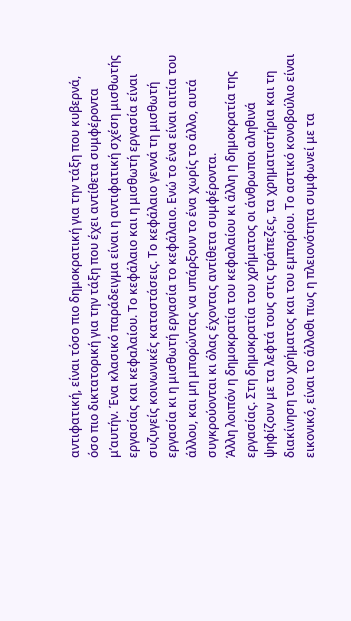αντιφατική, είναι τόσο πιο δημοκρατική για την τάξη που κυβερνά, όσο πιο δικτατορική για την τάξη που έχει αντίθετα συμφέροντα μ’αυτήν. Ένα κλασικό παράδειγμα είναι η αντιφατική σχέση μισθωτής εργασίας και κεφαλαίου. Το κεφάλαιο και η μισθωτή εργασία είναι συζυγείς κοινωνικές καταστάσεις. Το κεφάλαιο γεννά τη μισθωτή εργασία κι η μισθωτή εργασία το κεφάλαιο. Ενώ το ένα είναι αιτία του άλλου, και μη μπορώντας να υπάρξουν το ένα χωρίς το άλλο, αυτά συγκρούονται κι όλας έχοντας αντίθετα συμφέροντα.
Άλλη λοιπόν η δημοκρατία του κεφαλαίου κι άλλη η δημοκρατία της εργασίας. Στη δημοκρατία του χρήματος οι άνθρωποι αληθινά ψηφίζουν με τα λεφτά τους στις τράπεζες, τα χρηματιστήρια και τη διακίνηση του χρήματος και του εμπορίου. Το αστικό κονοβούλιο είναι εικονικό, είναι το άλλοθι πως η πλειονότητα συμφωνεί με τα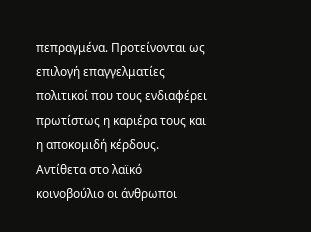πεπραγμένα. Προτείνονται ως επιλογή επαγγελματίες πολιτικοί που τους ενδιαφέρει πρωτίστως η καριέρα τους και η αποκομιδή κέρδους. Αντίθετα στο λαϊκό κοινοβούλιο οι άνθρωποι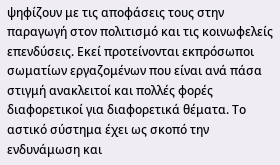ψηφίζουν με τις αποφάσεις τους στην παραγωγή στον πολιτισμό και τις κοινωφελείς επενδύσεις. Εκεί προτείνονται εκπρόσωποι σωματίων εργαζομένων που είναι ανά πάσα στιγμή ανακλειτοί και πολλές φορές διαφορετικοί για διαφορετικά θέματα. Το αστικό σύστημα έχει ως σκοπό την ενδυνάμωση και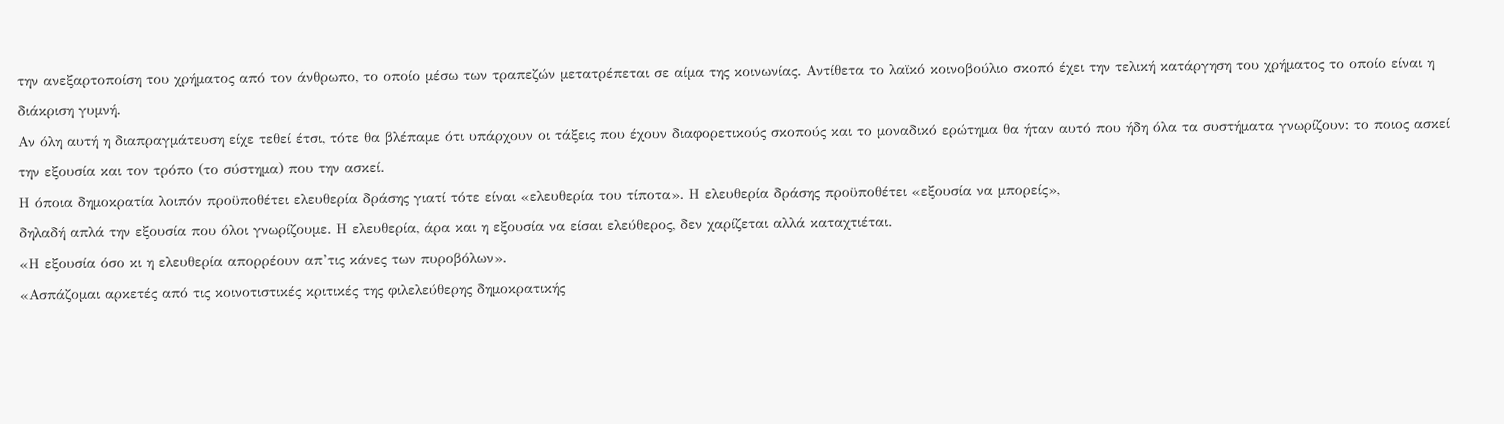την ανεξαρτοποίση του χρήματος από τον άνθρωπο, το οποίο μέσω των τραπεζών μετατρέπεται σε αίμα της κοινωνίας. Αντίθετα το λαϊκό κοινοβούλιο σκοπό έχει την τελική κατάργηση του χρήματος το οποίο είναι η διάκριση γυμνή.
Αν όλη αυτή η διαπραγμάτευση είχε τεθεί έτσι, τότε θα βλέπαμε ότι υπάρχουν οι τάξεις που έχουν διαφορετικούς σκοπούς και το μοναδικό ερώτημα θα ήταν αυτό που ήδη όλα τα συστήματα γνωρίζουν: το ποιος ασκεί την εξουσία και τον τρόπο (το σύστημα) που την ασκεί.
Η όποια δημοκρατία λοιπόν προϋποθέτει ελευθερία δράσης γιατί τότε είναι «ελευθερία του τίποτα». Η ελευθερία δράσης προϋποθέτει «εξουσία να μπορείς»,
δηλαδή απλά την εξουσία που όλοι γνωρίζουμε. Η ελευθερία, άρα και η εξουσία να είσαι ελεύθερος, δεν χαρίζεται αλλά καταχτιέται.
«Η εξουσία όσο κι η ελευθερία απορρέουν απ’τις κάνες των πυροβόλων».
«Ασπάζομαι αρκετές από τις κοινοτιστικές κριτικές της φιλελεύθερης δημοκρατικής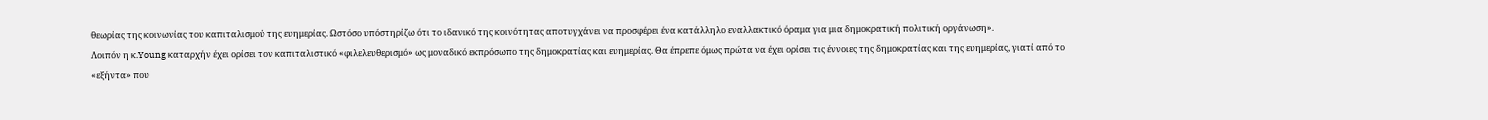θεωρίας της κοινωνίας του καπιταλισμού της ευημερίας. Ωστόσο υπόστηρίζω ότι το ιδανικό της κοινότητας αποτυγχάνει να προσφέρει ένα κατάλληλο εναλλακτικό όραμα για μια δημοκρατική πολιτική οργάνωση».
Λοιπόν η κ.Young καταρχήν έχει ορίσει τον καπιταλιστικό «φιλελευθερισμό» ως μοναδικό εκπρόσωπο της δημοκρατίας και ευημερίας. Θα έπρεπε όμως πρώτα να έχει ορίσει τις έννοιες της δημοκρατίας και της ευημερίας, γιατί από το «εξήντα» που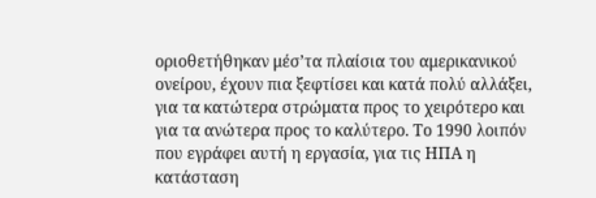οριοθετήθηκαν μέσ’τα πλαίσια του αμερικανικού ονείρου, έχουν πια ξεφτίσει και κατά πολύ αλλάξει, για τα κατώτερα στρώματα προς το χειρότερο και για τα ανώτερα προς το καλύτερο. Το 1990 λοιπόν που εγράφει αυτή η εργασία, για τις ΗΠΑ η κατάσταση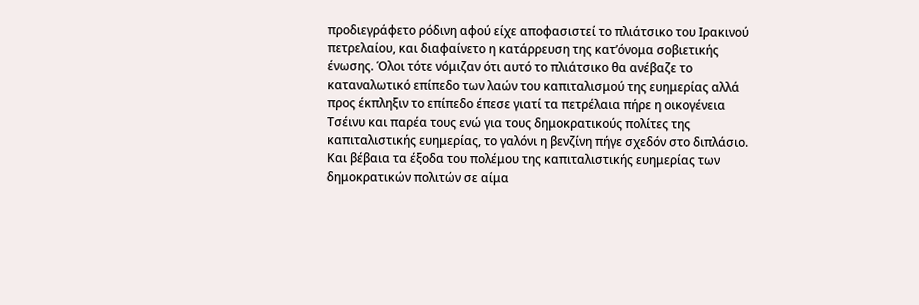προδιεγράφετο ρόδινη αφού είχε αποφασιστεί το πλιάτσικο του Ιρακινού πετρελαίου, και διαφαίνετο η κατάρρευση της κατ’όνομα σοβιετικής ένωσης. Όλοι τότε νόμιζαν ότι αυτό το πλιάτσικο θα ανέβαζε το καταναλωτικό επίπεδο των λαών του καπιταλισμού της ευημερίας αλλά προς έκπληξιν το επίπεδο έπεσε γιατί τα πετρέλαια πήρε η οικογένεια Τσέινυ και παρέα τους ενώ για τους δημοκρατικούς πολίτες της καπιταλιστικής ευημερίας, το γαλόνι η βενζίνη πήγε σχεδόν στο διπλάσιο. Και βέβαια τα έξοδα του πολέμου της καπιταλιστικής ευημερίας των δημοκρατικών πολιτών σε αίμα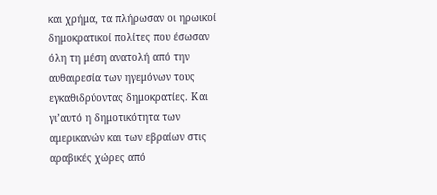και χρήμα, τα πλήρωσαν οι ηρωικοί δημοκρατικοί πολίτες που έσωσαν όλη τη μέση ανατολή από την αυθαιρεσία των ηγεμόνων τους εγκαθιδρύοντας δημοκρατίες. Και γι’αυτό η δημοτικότητα των αμερικανών και των εβραίων στις αραβικές χώρες από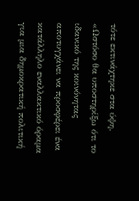τότε εκτινάχτηκε στα ύψη.
«Ωστόσο θα υποστηρίξω ότι το ιδανικό της κοινόνητας αποτυγχάνει να προσφέρει ένα κατάλληλο εναλλακτικό όραμα για μια δημοκρατική πολιτική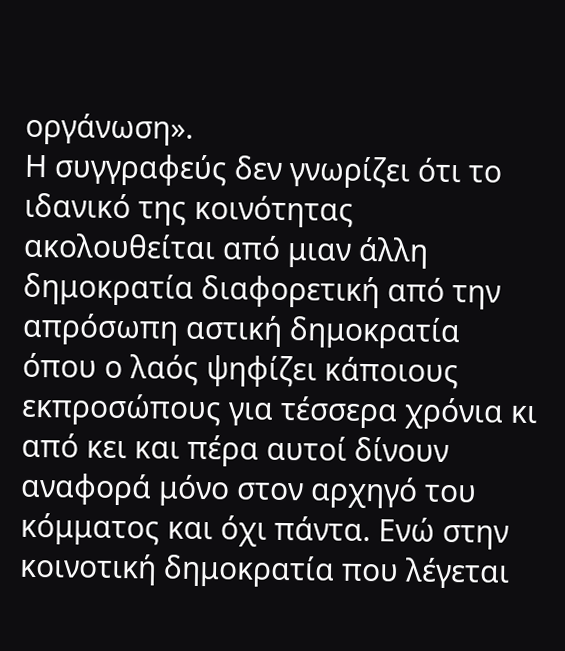οργάνωση».
Η συγγραφεύς δεν γνωρίζει ότι το ιδανικό της κοινότητας ακολουθείται από μιαν άλλη δημοκρατία διαφορετική από την απρόσωπη αστική δημοκρατία όπου ο λαός ψηφίζει κάποιους εκπροσώπους για τέσσερα χρόνια κι από κει και πέρα αυτοί δίνουν αναφορά μόνο στον αρχηγό του κόμματος και όχι πάντα. Ενώ στην κοινοτική δημοκρατία που λέγεται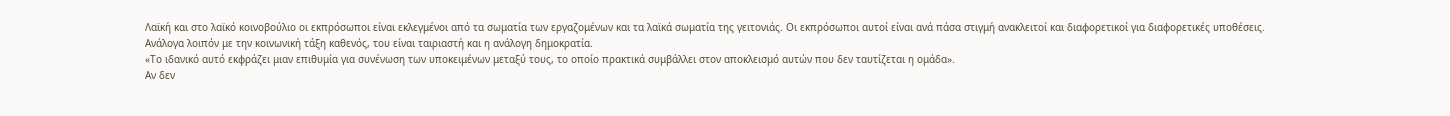Λαϊκή και στο λαϊκό κοινοβούλιο οι εκπρόσωποι είναι εκλεγμένοι από τα σωματία των εργαζομένων και τα λαϊκά σωματία της γειτονιάς. Οι εκπρόσωποι αυτοί είναι ανά πάσα στιγμή ανακλειτοί και διαφορετικοί για διαφορετικές υποθέσεις.
Ανάλογα λοιπόν με την κοινωνική τάξη καθενός, του είναι ταιριαστή και η ανάλογη δημοκρατία.
«Το ιδανικό αυτό εκφράζει μιαν επιθυμία για συνένωση των υποκειμένων μεταξύ τους, το οποίο πρακτικά συμβάλλει στον αποκλεισμό αυτών που δεν ταυτίζεται η ομάδα».
Αν δεν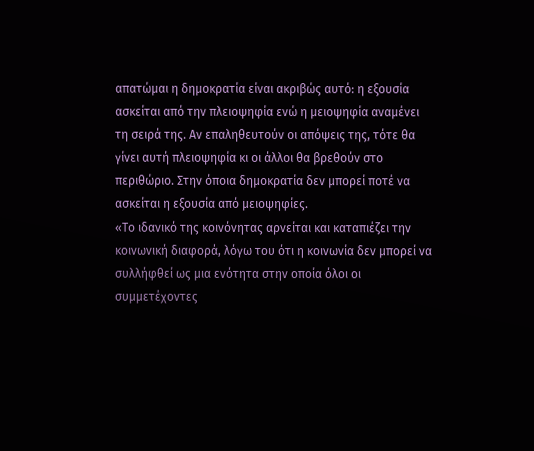απατώμαι η δημοκρατία είναι ακριβώς αυτό: η εξουσία ασκείται από την πλειοψηφία ενώ η μειοψηφία αναμένει τη σειρά της. Αν επαληθευτούν οι απόψεις της, τότε θα γίνει αυτή πλειοψηφία κι οι άλλοι θα βρεθούν στο περιθώριο. Στην όποια δημοκρατία δεν μπορεί ποτέ να ασκείται η εξουσία από μειοψηφίες.
«Το ιδανικό της κοινόνητας αρνείται και καταπιέζει την κοινωνική διαφορά, λόγω του ότι η κοινωνία δεν μπορεί να συλλήφθεί ως μια ενότητα στην οποία όλοι οι συμμετέχοντες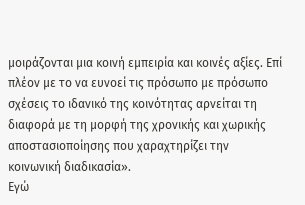μοιράζονται μια κοινή εμπειρία και κοινές αξίες. Επί πλέον με το να ευνοεί τις πρόσωπο με πρόσωπο σχέσεις το ιδανικό της κοινότητας αρνείται τη διαφορά με τη μορφή της χρονικής και χωρικής αποστασιοποίησης που χαραχτηρίζει την κοινωνική διαδικασία».
Εγώ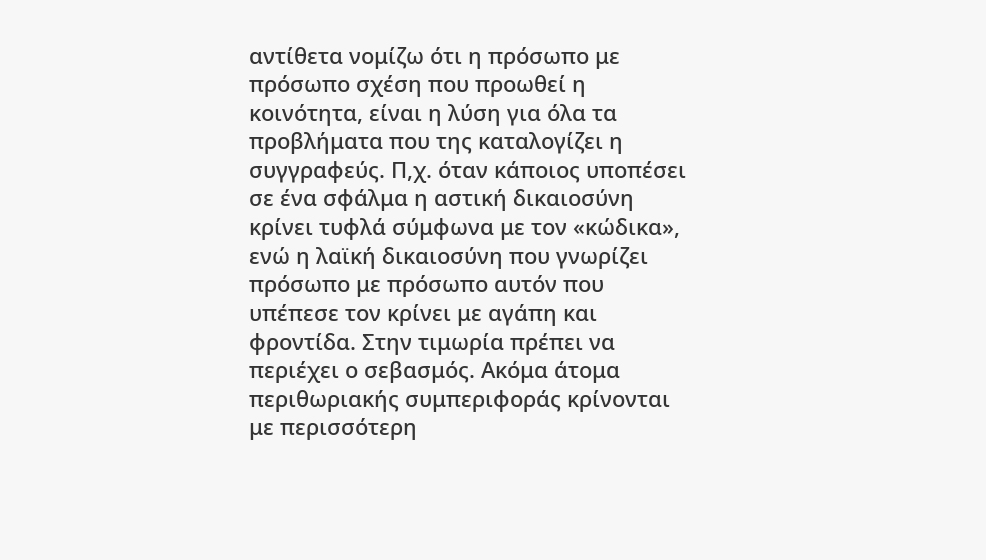αντίθετα νομίζω ότι η πρόσωπο με πρόσωπο σχέση που προωθεί η κοινότητα, είναι η λύση για όλα τα προβλήματα που της καταλογίζει η συγγραφεύς. Π,χ. όταν κάποιος υποπέσει σε ένα σφάλμα η αστική δικαιοσύνη κρίνει τυφλά σύμφωνα με τον «κώδικα», ενώ η λαϊκή δικαιοσύνη που γνωρίζει πρόσωπο με πρόσωπο αυτόν που υπέπεσε τον κρίνει με αγάπη και φροντίδα. Στην τιμωρία πρέπει να περιέχει ο σεβασμός. Ακόμα άτομα περιθωριακής συμπεριφοράς κρίνονται με περισσότερη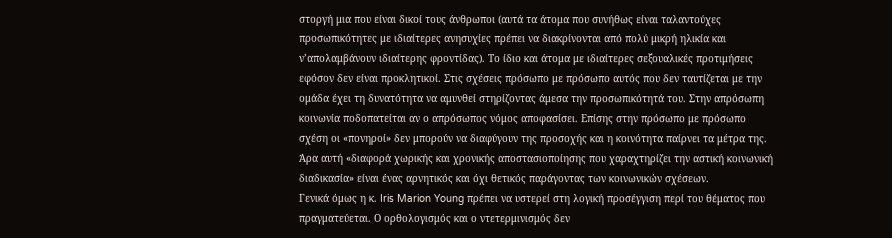στοργή μια που είναι δικοί τους άνθρωποι (αυτά τα άτομα που συνήθως είναι ταλαντούχες προσωπικότητες με ιδιαίτερες ανησυχίες πρέπει να διακρίνονται από πολύ μικρή ηλικία και ν’απολαμβάνουν ιδιαίτερης φροντίδας). Το ίδιο και άτομα με ιδιαίτερες σεξουαλικές προτιμήσεις εφόσον δεν είναι προκλητικοί. Στις σχέσεις πρόσωπο με πρόσωπο αυτός που δεν ταυτίζεται με την ομάδα έχει τη δυνατότητα να αμυνθεί στηρίζοντας άμεσα την προσωπικότητά του. Στην απρόσωπη κοινωνία ποδοπατείται αν ο απρόσωπος νόμος αποφασίσει. Επίσης στην πρόσωπο με πρόσωπο σχέση οι «πονηροί» δεν μπορούν να διαφύγουν της προσοχής και η κοινότητα παίρνει τα μέτρα της. Άρα αυτή «διαφορά χωρικής και χρονικής αποστασιοποίησης που χαραχτηρίζει την αστική κοινωνική διαδικασία» είναι ένας αρνητικός και όχι θετικός παράγοντας των κοινωνικών σχέσεων.
Γενικά όμως η κ. Iris Marion Young πρέπει να υστερεί στη λογική προσέγγιση περί του θέματος που πραγματεύεται. Ο ορθολογισμός και ο ντετερμινισμός δεν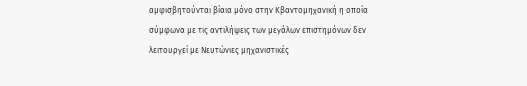αμφισβητούνται βίαια μόνο στην Κβαντομηχανική η οποία σύμφωνα με τις αντιλήψεις των μεγάλων επιστημόνων δεν λειτουργεί με Νευτώνιες μηχανιστικές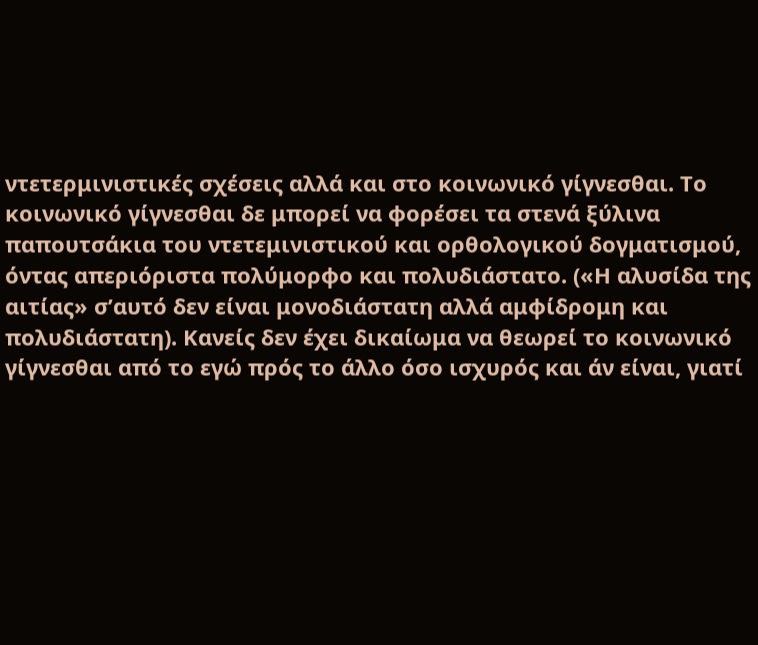ντετερμινιστικές σχέσεις αλλά και στο κοινωνικό γίγνεσθαι. Το κοινωνικό γίγνεσθαι δε μπορεί να φορέσει τα στενά ξύλινα παπουτσάκια του ντετεμινιστικού και ορθολογικού δογματισμού, όντας απεριόριστα πολύμορφο και πολυδιάστατο. («Η αλυσίδα της αιτίας» σ’αυτό δεν είναι μονοδιάστατη αλλά αμφίδρομη και πολυδιάστατη). Κανείς δεν έχει δικαίωμα να θεωρεί το κοινωνικό γίγνεσθαι από το εγώ πρός το άλλο όσο ισχυρός και άν είναι, γιατί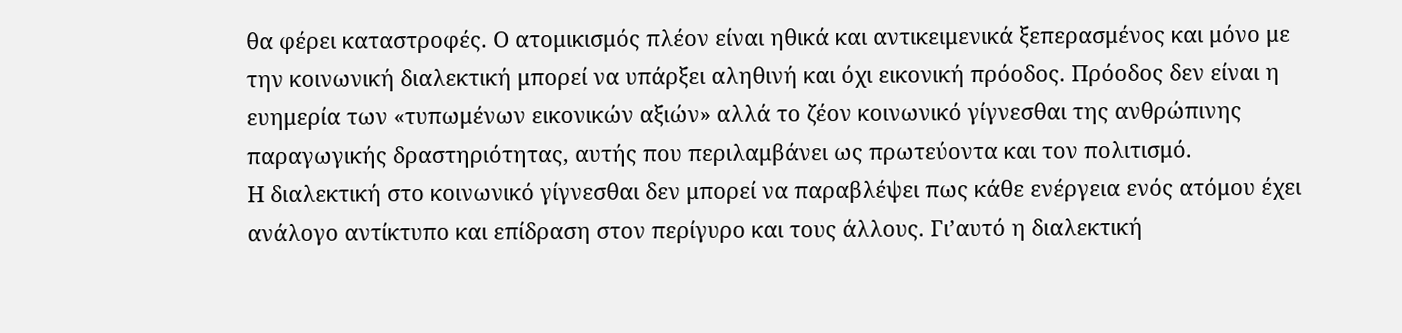θα φέρει καταστροφές. Ο ατομικισμός πλέον είναι ηθικά και αντικειμενικά ξεπερασμένος και μόνο με την κοινωνική διαλεκτική μπορεί να υπάρξει αληθινή και όχι εικονική πρόοδος. Πρόοδος δεν είναι η ευημερία των «τυπωμένων εικονικών αξιών» αλλά το ζέον κοινωνικό γίγνεσθαι της ανθρώπινης παραγωγικής δραστηριότητας, αυτής που περιλαμβάνει ως πρωτεύοντα και τον πολιτισμό.
Η διαλεκτική στο κοινωνικό γίγνεσθαι δεν μπορεί να παραβλέψει πως κάθε ενέργεια ενός ατόμου έχει ανάλογο αντίκτυπο και επίδραση στον περίγυρο και τους άλλους. Γι’αυτό η διαλεκτική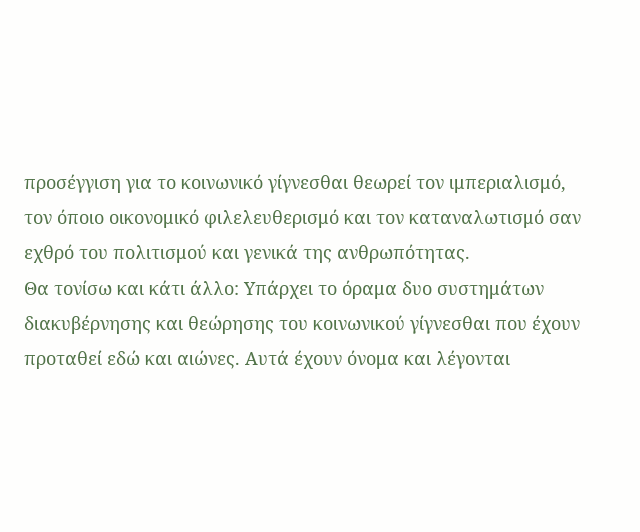προσέγγιση για το κοινωνικό γίγνεσθαι θεωρεί τον ιμπεριαλισμό, τον όποιο οικονομικό φιλελευθερισμό και τον καταναλωτισμό σαν εχθρό του πολιτισμού και γενικά της ανθρωπότητας.
Θα τονίσω και κάτι άλλο: Υπάρχει το όραμα δυο συστημάτων διακυβέρνησης και θεώρησης του κοινωνικού γίγνεσθαι που έχουν προταθεί εδώ και αιώνες. Αυτά έχουν όνομα και λέγονται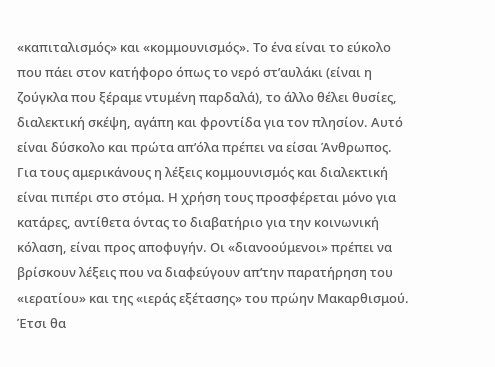«καπιταλισμός» και «κομμουνισμός». Το ένα είναι το εύκολο που πάει στον κατήφορο όπως το νερό στ’αυλάκι (είναι η ζούγκλα που ξέραμε ντυμένη παρδαλά), το άλλο θέλει θυσίες, διαλεκτική σκέψη, αγάπη και φροντίδα για τον πλησίον. Αυτό είναι δύσκολο και πρώτα απ’όλα πρέπει να είσαι Άνθρωπος.
Για τους αμερικάνους η λέξεις κομμουνισμός και διαλεκτική είναι πιπέρι στο στόμα. Η χρήση τους προσφέρεται μόνο για κατάρες, αντίθετα όντας το διαβατήριο για την κοινωνική κόλαση, είναι προς αποφυγήν. Οι «διανοούμενοι» πρέπει να βρίσκουν λέξεις που να διαφεύγουν απ’την παρατήρηση του «ιερατίου» και της «ιεράς εξέτασης» του πρώην Μακαρθισμού. Έτσι θα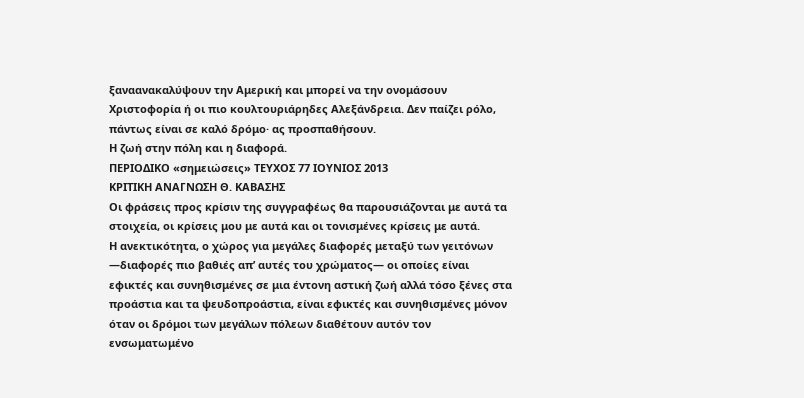ξαναανακαλύψουν την Αμερική και μπορεί να την ονομάσουν Χριστοφορία ή οι πιο κουλτουριάρηδες Αλεξάνδρεια. Δεν παίζει ρόλο, πάντως είναι σε καλό δρόμο· ας προσπαθήσουν.
Η ζωή στην πόλη και η διαφορά.
ΠΕΡΙΟΔΙΚΟ «σημειώσεις» ΤΕΥΧΟΣ 77 ΙΟΥΝΙΟΣ 2013
ΚΡΙΤΙΚΗ ΑΝΑΓΝΩΣΗ Θ. ΚΑΒΑΣΗΣ
Οι φράσεις προς κρίσιν της συγγραφέως θα παρουσιάζονται με αυτά τα στοιχεία, οι κρίσεις μου με αυτά και οι τονισμένες κρίσεις με αυτά.
Η ανεκτικότητα, ο χώρος για μεγάλες διαφορές μεταξύ των γειτόνων ―διαφορές πιο βαθιές απ’ αυτές του χρώματος― οι οποίες είναι εφικτές και συνηθισμένες σε μια έντονη αστική ζωή αλλά τόσο ξένες στα προάστια και τα ψευδοπροάστια, είναι εφικτές και συνηθισμένες μόνον όταν οι δρόμοι των μεγάλων πόλεων διαθέτουν αυτόν τον ενσωματωμένο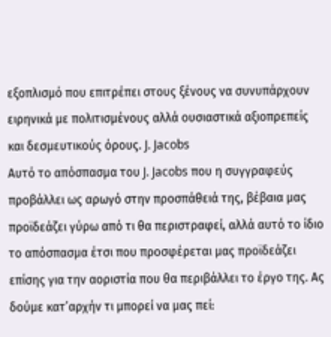εξοπλισμό που επιτρέπει στους ξένους να συνυπάρχουν ειρηνικά με πολιτισμένους αλλά ουσιαστικά αξιοπρεπείς και δεσμευτικούς όρους. J. Jacobs
Αυτό το απόσπασμα του J. Jacobs που η συγγραφεύς προβάλλει ως αρωγό στην προσπάθειά της, βέβαια μας προϊδεάζει γύρω από τι θα περιστραφεί, αλλά αυτό το ίδιο το απόσπασμα έτσι που προσφέρεται μας προϊδεάζει επίσης για την αοριστία που θα περιβάλλει το έργο της. Ας δούμε κατ’αρχήν τι μπορεί να μας πεί: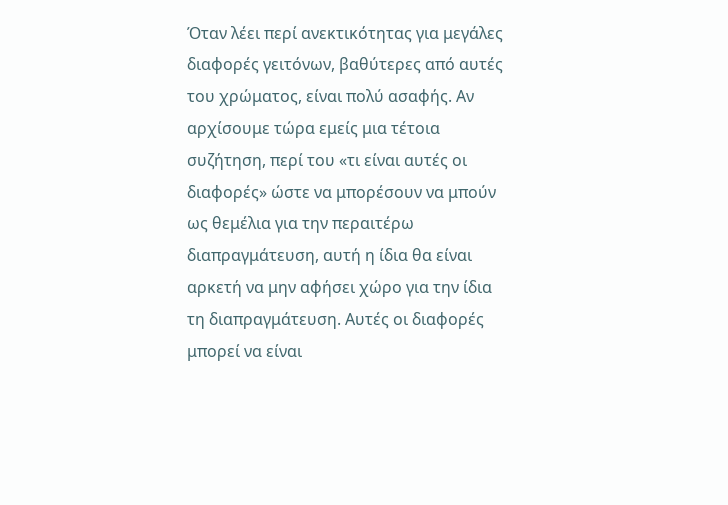Όταν λέει περί ανεκτικότητας για μεγάλες διαφορές γειτόνων, βαθύτερες από αυτές του χρώματος, είναι πολύ ασαφής. Αν αρχίσουμε τώρα εμείς μια τέτοια συζήτηση, περί του «τι είναι αυτές οι διαφορές» ώστε να μπορέσουν να μπούν ως θεμέλια για την περαιτέρω διαπραγμάτευση, αυτή η ίδια θα είναι αρκετή να μην αφήσει χώρο για την ίδια τη διαπραγμάτευση. Αυτές οι διαφορές μπορεί να είναι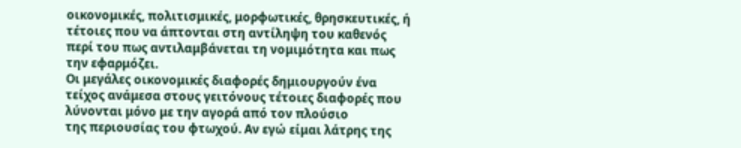οικονομικές, πολιτισμικές, μορφωτικές, θρησκευτικές, ή τέτοιες που να άπτονται στη αντίληψη του καθενός περί του πως αντιλαμβάνεται τη νομιμότητα και πως την εφαρμόζει.
Οι μεγάλες οικονομικές διαφορές δημιουργούν ένα τείχος ανάμεσα στους γειτόνους τέτοιες διαφορές που λύνονται μόνο με την αγορά από τον πλούσιο
της περιουσίας του φτωχού. Αν εγώ είμαι λάτρης της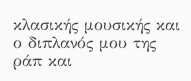κλασικής μουσικής και ο διπλανός μου της ράπ και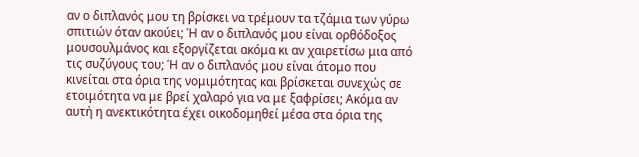αν ο διπλανός μου τη βρίσκει να τρέμουν τα τζάμια των γύρω σπιτιών όταν ακούει; Ή αν ο διπλανός μου είναι ορθόδοξος μουσουλμάνος και εξοργίζεται ακόμα κι αν χαιρετίσω μια από τις συζύγους του; Ή αν ο διπλανός μου είναι άτομο που κινείται στα όρια της νομιμότητας και βρίσκεται συνεχώς σε ετοιμότητα να με βρεί χαλαρό για να με ξαφρίσει; Ακόμα αν αυτή η ανεκτικότητα έχει οικοδομηθεί μέσα στα όρια της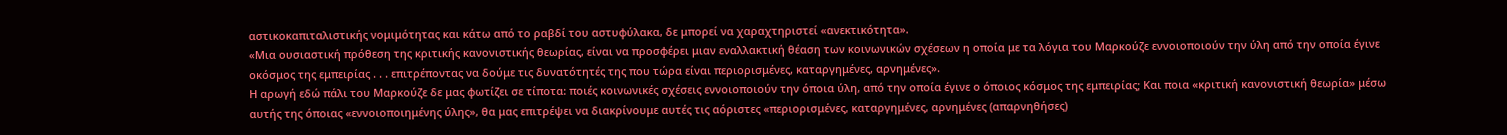αστικοκαπιταλιστικής νομιμότητας και κάτω από το ραβδί του αστυφύλακα, δε μπορεί να χαραχτηριστεί «ανεκτικότητα».
«Μια ουσιαστική πρόθεση της κριτικής κανονιστικής θεωρίας, είναι να προσφέρει μιαν εναλλακτική θέαση των κοινωνικών σχέσεων η οποία με τα λόγια του Μαρκούζε εννοιοποιούν την ύλη από την οποία έγινε οκόσμος της εμπειρίας . . . επιτρέποντας να δούμε τις δυνατότητές της που τώρα είναι περιορισμένες, καταργημένες, αρνημένες».
Η αρωγή εδώ πάλι του Μαρκούζε δε μας φωτίζει σε τίποτα: ποιές κοινωνικές σχέσεις εννοιοποιούν την όποια ύλη, από την οποία έγινε ο όποιος κόσμος της εμπειρίας; Και ποια «κριτική κανονιστική θεωρία» μέσω αυτής της όποιας «εννοιοποιημένης ύλης», θα μας επιτρέψει να διακρίνουμε αυτές τις αόριστες «περιορισμένες, καταργημένες, αρνημένες (απαρνηθήσες)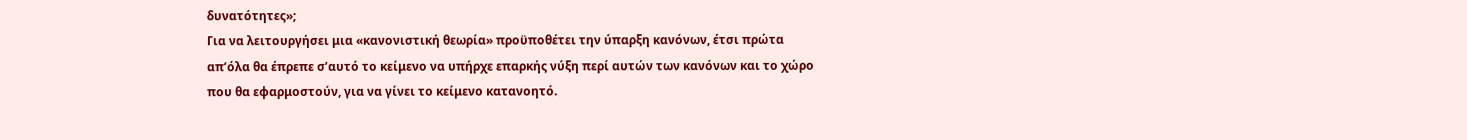δυνατότητες»;
Για να λειτουργήσει μια «κανονιστική θεωρία» προϋποθέτει την ύπαρξη κανόνων, έτσι πρώτα απ’όλα θα έπρεπε σ’αυτό το κείμενο να υπήρχε επαρκής νύξη περί αυτών των κανόνων και το χώρο που θα εφαρμοστούν, για να γίνει το κείμενο κατανοητό.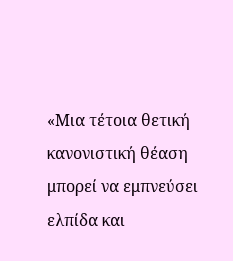«Μια τέτοια θετική κανονιστική θέαση μπορεί να εμπνεύσει ελπίδα και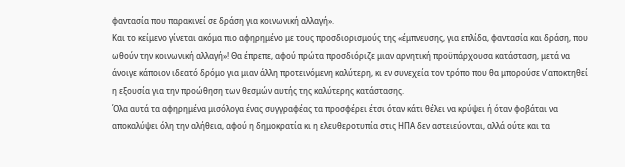φαντασία που παρακινεί σε δράση για κοινωνική αλλαγή».
Και το κείμενο γίνεται ακόμα πιο αφηρημένο με τους προσδιορισμούς της «έμπνευσης, για επλίδα, φαντασία και δράση, που ωθούν την κοινωνική αλλαγή»! Θα έπρεπε, αφού πρώτα προσδιόριζε μιαν αρνητική προϋπάρχουσα κατάσταση, μετά να άνοιγε κάποιον ιδεατό δρόμο για μιαν άλλη προτεινόμενη καλύτερη, κι εν συνεχεία τον τρόπο που θα μπορούσε ν’αποκτηθεί η εξουσία για την προώθηση των θεσμών αυτής της καλύτερης κατάστασης.
Όλα αυτά τα αφηρημένα μισόλογα ένας συγγραφέας τα προσφέρει έτσι όταν κάτι θέλει να κρύψει ή όταν φοβάται να αποκαλύψει όλη την αλήθεια, αφού η δημοκρατία κι η ελευθεροτυπία στις ΗΠΑ δεν αστειεύονται, αλλά ούτε και τα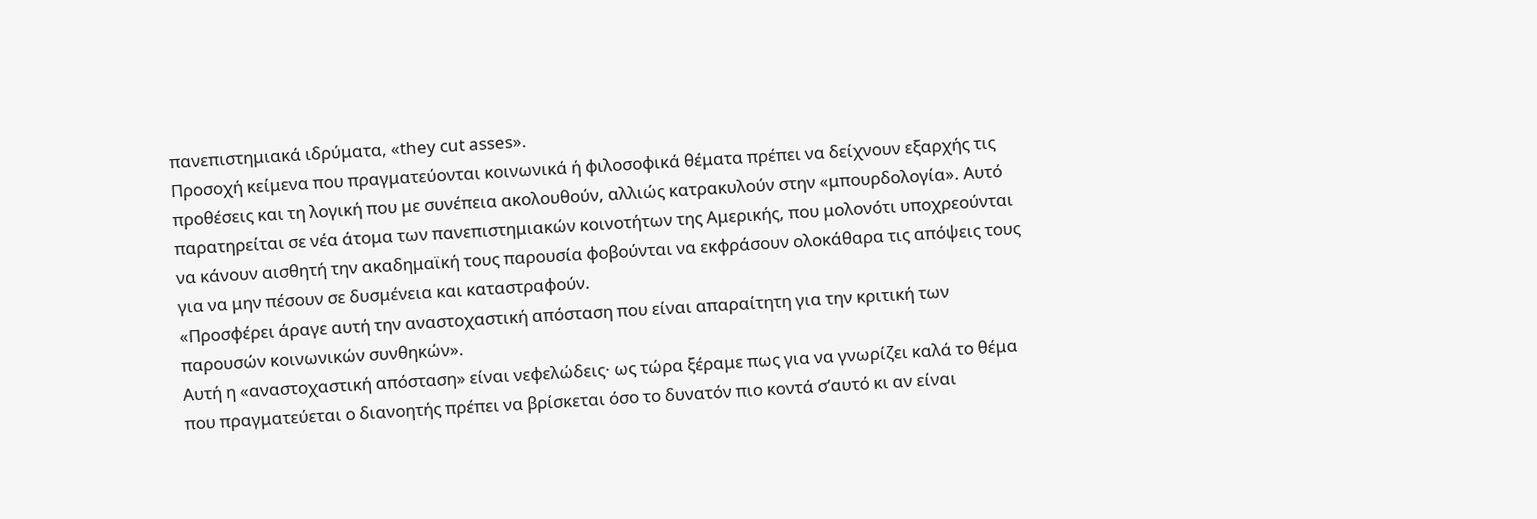πανεπιστημιακά ιδρύματα, «they cut asses».
Προσοχή κείμενα που πραγματεύονται κοινωνικά ή φιλοσοφικά θέματα πρέπει να δείχνουν εξαρχής τις προθέσεις και τη λογική που με συνέπεια ακολουθούν, αλλιώς κατρακυλούν στην «μπουρδολογία». Αυτό παρατηρείται σε νέα άτομα των πανεπιστημιακών κοινοτήτων της Αμερικής, που μολονότι υποχρεούνται να κάνουν αισθητή την ακαδημαϊκή τους παρουσία φοβούνται να εκφράσουν ολοκάθαρα τις απόψεις τους για να μην πέσουν σε δυσμένεια και καταστραφούν.
«Προσφέρει άραγε αυτή την αναστοχαστική απόσταση που είναι απαραίτητη για την κριτική των παρουσών κοινωνικών συνθηκών».
Αυτή η «αναστοχαστική απόσταση» είναι νεφελώδεις· ως τώρα ξέραμε πως για να γνωρίζει καλά το θέμα που πραγματεύεται ο διανοητής πρέπει να βρίσκεται όσο το δυνατόν πιο κοντά σ’αυτό κι αν είναι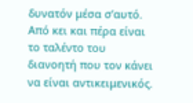δυνατόν μέσα σ’αυτό. Από κει και πέρα είναι το ταλέντο του διανοητή που τον κάνει να είναι αντικειμενικός.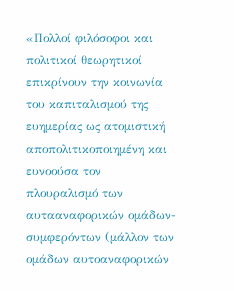«Πολλοί φιλόσοφοι και πολιτικοί θεωρητικοί επικρίνουν την κοινωνία του καπιταλισμού της ευημερίας ως ατομιστική αποπολιτικοποιημένη και ευνοούσα τον πλουραλισμό των αυτααναφορικών ομάδων-συμφερόντων (μάλλον των ομάδων αυτοαναφορικών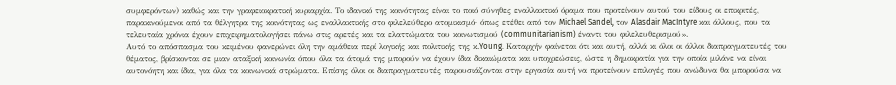συμφερόντων) καθώς και την γραφειοκρατική κυριαρχία. Το ιδανικό της κοινότητας είναι το ποιό σύνηθες εναλλακτικό όραμα που προτείνουν αυτού του είδους οι επικριτές, παρακινούμενοι από τα θέλγητρα της κοινότητας ως εναλλακτικής στο φιλελεύθερο ατομικισμό· όπως ετέθει από τον Michael Sandel, τον Alasdair MacIntyre και άλλους, που τα τελευταία χρόνια έχουν επιχειρηματολογήσει πάνω στις αρετές και τα ελαττώματα του κοινωτισμού (communitarianism) έναντι του φιλελευθερισμού».
Αυτό το απόσπασμα του κειμένου φανερώνει όλη την αμάθεια περί λογικής και πολιτικής της κ.Young. Καταρχήν φαίνεται ότι και αυτή, αλλά κι όλοι οι άλλοι διαπραγματευτές του θέματος, βρίσκονται σε μιαν αταξική κοινωνία όπου όλα τα άτομά της μπορούν να έχουν ίδια δικαιώματα και υποχρεώσεις, ώστε η δημοκρατία για την οποία μιλάνε να είναι αυτονόητη και ίδια, για όλα τα κοινωνικά στρώματα. Επίσης όλοι οι διαπραγματευτές παρουσιάζονται στην εργασία αυτή να προτείνουν επιλογές που ανώδυνα θα μπορούσα να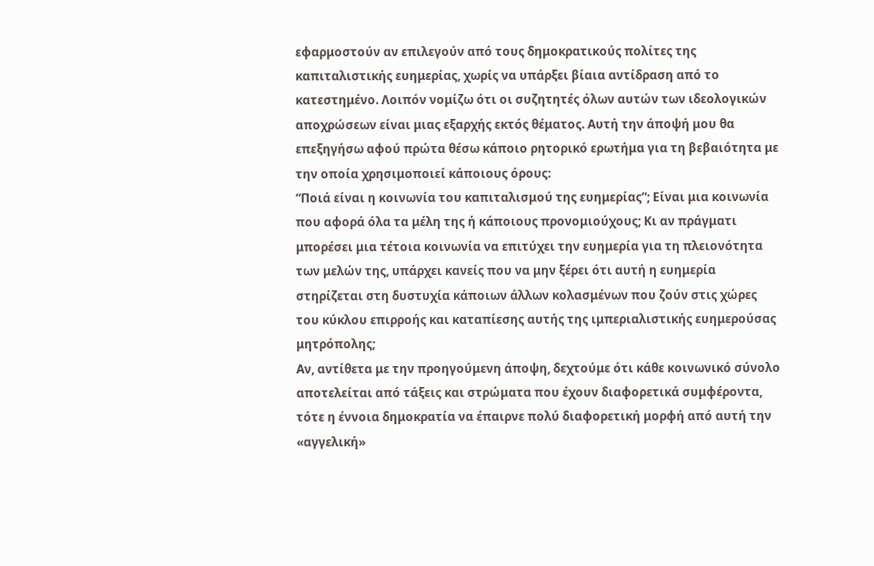εφαρμοστούν αν επιλεγούν από τους δημοκρατικούς πολίτες της καπιταλιστικής ευημερίας, χωρίς να υπάρξει βίαια αντίδραση από το κατεστημένο. Λοιπόν νομίζω ότι οι συζητητές όλων αυτών των ιδεολογικών αποχρώσεων είναι μιας εξαρχής εκτός θέματος. Αυτή την άποψή μου θα επεξηγήσω αφού πρώτα θέσω κάποιο ρητορικό ερωτήμα για τη βεβαιότητα με την οποία χρησιμοποιεί κάποιους όρους:
“Ποιά είναι η κοινωνία του καπιταλισμού της ευημερίας”; Είναι μια κοινωνία που αφορά όλα τα μέλη της ή κάποιους προνομιούχους; Κι αν πράγματι μπορέσει μια τέτοια κοινωνία να επιτύχει την ευημερία για τη πλειονότητα των μελών της, υπάρχει κανείς που να μην ξέρει ότι αυτή η ευημερία στηρίζεται στη δυστυχία κάποιων άλλων κολασμένων που ζούν στις χώρες του κύκλου επιρροής και καταπίεσης αυτής της ιμπεριαλιστικής ευημερούσας μητρόπολης;
Αν, αντίθετα με την προηγούμενη άποψη, δεχτούμε ότι κάθε κοινωνικό σύνολο αποτελείται από τάξεις και στρώματα που έχουν διαφορετικά συμφέροντα, τότε η έννοια δημοκρατία να έπαιρνε πολύ διαφορετική μορφή από αυτή την «αγγελική»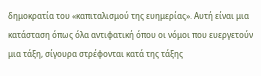δημοκρατία του «καπιταλισμού της ευημερίας». Αυτή είναι μια κατάσταση όπως όλα αντιφατική όπου οι νόμοι που ευεργετούν μια τάξη, σίγουρα στρέφονται κατά της τάξης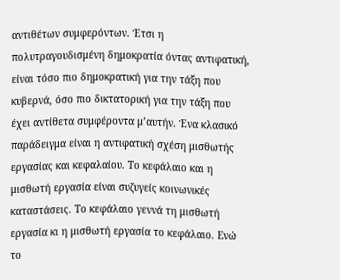αντιθέτων συμφερόντων. Έτσι η πολυτραγουδισμένη δημοκρατία όντας αντιφατική, είναι τόσο πιο δημοκρατική για την τάξη που κυβερνά, όσο πιο δικτατορική για την τάξη που έχει αντίθετα συμφέροντα μ’αυτήν. Ένα κλασικό παράδειγμα είναι η αντιφατική σχέση μισθωτής εργασίας και κεφαλαίου. Το κεφάλαιο και η μισθωτή εργασία είναι συζυγείς κοινωνικές καταστάσεις. Το κεφάλαιο γεννά τη μισθωτή εργασία κι η μισθωτή εργασία το κεφάλαιο. Ενώ το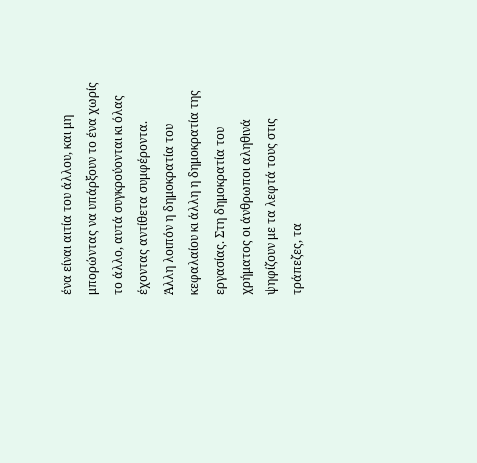ένα είναι αιτία του άλλου, και μη μπορώντας να υπάρξουν το ένα χωρίς το άλλο, αυτά συγκρούονται κι όλας έχοντας αντίθετα συμφέροντα.
Άλλη λοιπόν η δημοκρατία του κεφαλαίου κι άλλη η δημοκρατία της εργασίας. Στη δημοκρατία του χρήματος οι άνθρωποι αληθινά ψηφίζουν με τα λεφτά τους στις τράπεζες, τα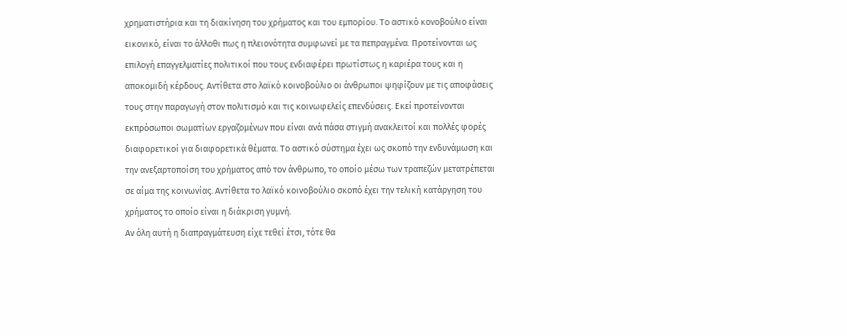χρηματιστήρια και τη διακίνηση του χρήματος και του εμπορίου. Το αστικό κονοβούλιο είναι εικονικό, είναι το άλλοθι πως η πλειονότητα συμφωνεί με τα πεπραγμένα. Προτείνονται ως επιλογή επαγγελματίες πολιτικοί που τους ενδιαφέρει πρωτίστως η καριέρα τους και η αποκομιδή κέρδους. Αντίθετα στο λαϊκό κοινοβούλιο οι άνθρωποι ψηφίζουν με τις αποφάσεις τους στην παραγωγή στον πολιτισμό και τις κοινωφελείς επενδύσεις. Εκεί προτείνονται εκπρόσωποι σωματίων εργαζομένων που είναι ανά πάσα στιγμή ανακλειτοί και πολλές φορές διαφορετικοί για διαφορετικά θέματα. Το αστικό σύστημα έχει ως σκοπό την ενδυνάμωση και την ανεξαρτοποίση του χρήματος από τον άνθρωπο, το οποίο μέσω των τραπεζών μετατρέπεται σε αίμα της κοινωνίας. Αντίθετα το λαϊκό κοινοβούλιο σκοπό έχει την τελική κατάργηση του χρήματος το οποίο είναι η διάκριση γυμνή.
Αν όλη αυτή η διαπραγμάτευση είχε τεθεί έτσι, τότε θα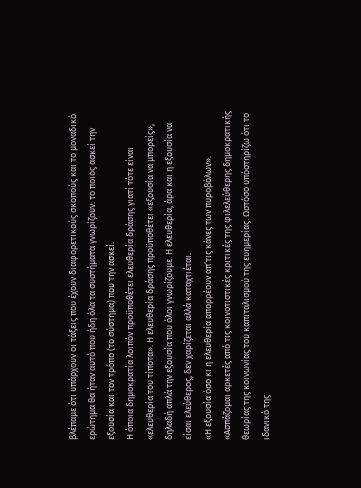βλέπαμε ότι υπάρχουν οι τάξεις που έχουν διαφορετικούς σκοπούς και το μοναδικό ερώτημα θα ήταν αυτό που ήδη όλα τα συστήματα γνωρίζουν: το ποιος ασκεί την εξουσία και τον τρόπο (το σύστημα) που την ασκεί.
Η όποια δημοκρατία λοιπόν προϋποθέτει ελευθερία δράσης γιατί τότε είναι «ελευθερία του τίποτα». Η ελευθερία δράσης προϋποθέτει «εξουσία να μπορείς»,
δηλαδή απλά την εξουσία που όλοι γνωρίζουμε. Η ελευθερία, άρα και η εξουσία να είσαι ελεύθερος, δεν χαρίζεται αλλά καταχτιέται.
«Η εξουσία όσο κι η ελευθερία απορρέουν απ’τις κάνες των πυροβόλων».
«Ασπάζομαι αρκετές από τις κοινοτιστικές κριτικές της φιλελεύθερης δημοκρατικής θεωρίας της κοινωνίας του καπιταλισμού της ευημερίας. Ωστόσο υπόστηρίζω ότι το ιδανικό της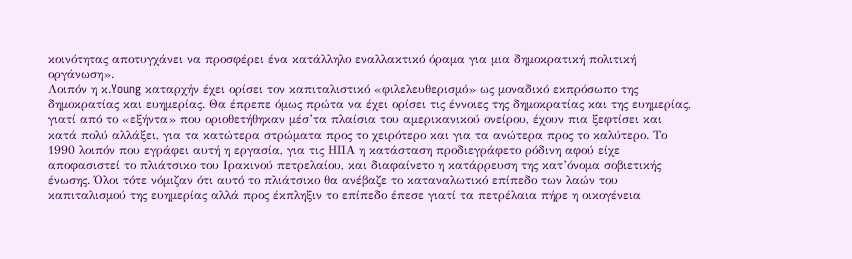κοινότητας αποτυγχάνει να προσφέρει ένα κατάλληλο εναλλακτικό όραμα για μια δημοκρατική πολιτική οργάνωση».
Λοιπόν η κ.Young καταρχήν έχει ορίσει τον καπιταλιστικό «φιλελευθερισμό» ως μοναδικό εκπρόσωπο της δημοκρατίας και ευημερίας. Θα έπρεπε όμως πρώτα να έχει ορίσει τις έννοιες της δημοκρατίας και της ευημερίας, γιατί από το «εξήντα» που οριοθετήθηκαν μέσ’τα πλαίσια του αμερικανικού ονείρου, έχουν πια ξεφτίσει και κατά πολύ αλλάξει, για τα κατώτερα στρώματα προς το χειρότερο και για τα ανώτερα προς το καλύτερο. Το 1990 λοιπόν που εγράφει αυτή η εργασία, για τις ΗΠΑ η κατάσταση προδιεγράφετο ρόδινη αφού είχε αποφασιστεί το πλιάτσικο του Ιρακινού πετρελαίου, και διαφαίνετο η κατάρρευση της κατ’όνομα σοβιετικής ένωσης. Όλοι τότε νόμιζαν ότι αυτό το πλιάτσικο θα ανέβαζε το καταναλωτικό επίπεδο των λαών του καπιταλισμού της ευημερίας αλλά προς έκπληξιν το επίπεδο έπεσε γιατί τα πετρέλαια πήρε η οικογένεια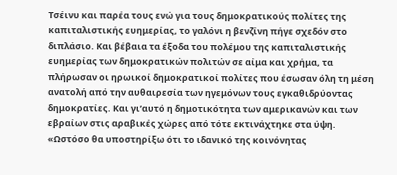Τσέινυ και παρέα τους ενώ για τους δημοκρατικούς πολίτες της καπιταλιστικής ευημερίας, το γαλόνι η βενζίνη πήγε σχεδόν στο διπλάσιο. Και βέβαια τα έξοδα του πολέμου της καπιταλιστικής ευημερίας των δημοκρατικών πολιτών σε αίμα και χρήμα, τα πλήρωσαν οι ηρωικοί δημοκρατικοί πολίτες που έσωσαν όλη τη μέση ανατολή από την αυθαιρεσία των ηγεμόνων τους εγκαθιδρύοντας δημοκρατίες. Και γι’αυτό η δημοτικότητα των αμερικανών και των εβραίων στις αραβικές χώρες από τότε εκτινάχτηκε στα ύψη.
«Ωστόσο θα υποστηρίξω ότι το ιδανικό της κοινόνητας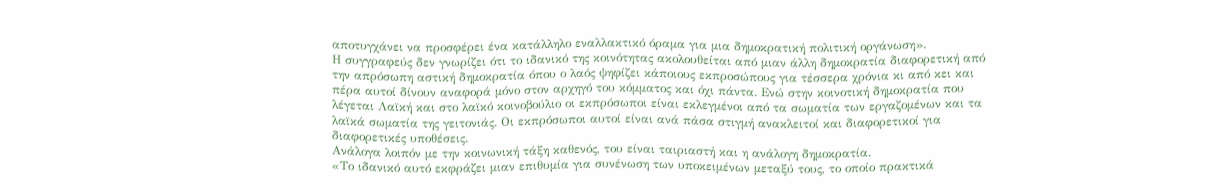αποτυγχάνει να προσφέρει ένα κατάλληλο εναλλακτικό όραμα για μια δημοκρατική πολιτική οργάνωση».
Η συγγραφεύς δεν γνωρίζει ότι το ιδανικό της κοινότητας ακολουθείται από μιαν άλλη δημοκρατία διαφορετική από την απρόσωπη αστική δημοκρατία όπου ο λαός ψηφίζει κάποιους εκπροσώπους για τέσσερα χρόνια κι από κει και πέρα αυτοί δίνουν αναφορά μόνο στον αρχηγό του κόμματος και όχι πάντα. Ενώ στην κοινοτική δημοκρατία που λέγεται Λαϊκή και στο λαϊκό κοινοβούλιο οι εκπρόσωποι είναι εκλεγμένοι από τα σωματία των εργαζομένων και τα λαϊκά σωματία της γειτονιάς. Οι εκπρόσωποι αυτοί είναι ανά πάσα στιγμή ανακλειτοί και διαφορετικοί για διαφορετικές υποθέσεις.
Ανάλογα λοιπόν με την κοινωνική τάξη καθενός, του είναι ταιριαστή και η ανάλογη δημοκρατία.
«Το ιδανικό αυτό εκφράζει μιαν επιθυμία για συνένωση των υποκειμένων μεταξύ τους, το οποίο πρακτικά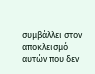συμβάλλει στον αποκλεισμό αυτών που δεν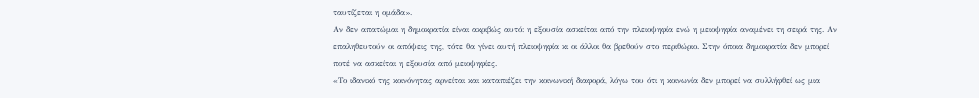ταυτίζεται η ομάδα».
Αν δεν απατώμαι η δημοκρατία είναι ακριβώς αυτό: η εξουσία ασκείται από την πλειοψηφία ενώ η μειοψηφία αναμένει τη σειρά της. Αν επαληθευτούν οι απόψεις της, τότε θα γίνει αυτή πλειοψηφία κι οι άλλοι θα βρεθούν στο περιθώριο. Στην όποια δημοκρατία δεν μπορεί ποτέ να ασκείται η εξουσία από μειοψηφίες.
«Το ιδανικό της κοινόνητας αρνείται και καταπιέζει την κοινωνική διαφορά, λόγω του ότι η κοινωνία δεν μπορεί να συλλήφθεί ως μια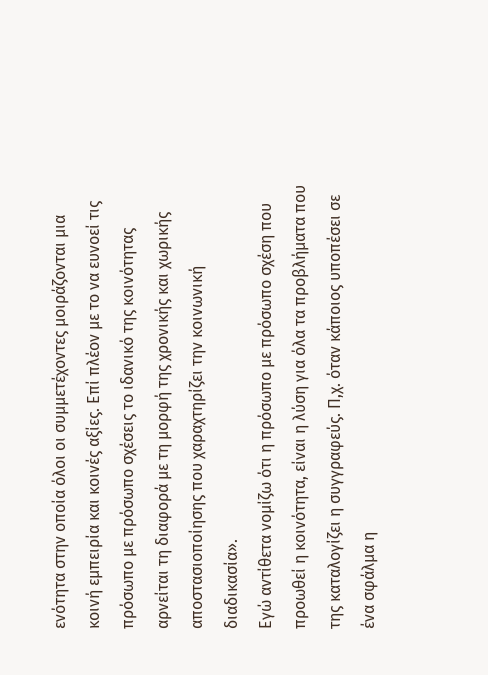ενότητα στην οποία όλοι οι συμμετέχοντες μοιράζονται μια κοινή εμπειρία και κοινές αξίες. Επί πλέον με το να ευνοεί τις πρόσωπο με πρόσωπο σχέσεις το ιδανικό της κοινότητας αρνείται τη διαφορά με τη μορφή της χρονικής και χωρικής αποστασιοποίησης που χαραχτηρίζει την κοινωνική διαδικασία».
Εγώ αντίθετα νομίζω ότι η πρόσωπο με πρόσωπο σχέση που προωθεί η κοινότητα, είναι η λύση για όλα τα προβλήματα που της καταλογίζει η συγγραφεύς. Π,χ. όταν κάποιος υποπέσει σε ένα σφάλμα η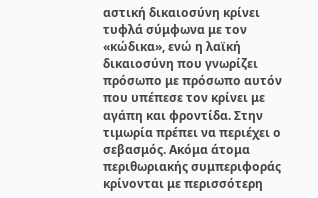αστική δικαιοσύνη κρίνει τυφλά σύμφωνα με τον «κώδικα», ενώ η λαϊκή δικαιοσύνη που γνωρίζει πρόσωπο με πρόσωπο αυτόν που υπέπεσε τον κρίνει με αγάπη και φροντίδα. Στην τιμωρία πρέπει να περιέχει ο σεβασμός. Ακόμα άτομα περιθωριακής συμπεριφοράς κρίνονται με περισσότερη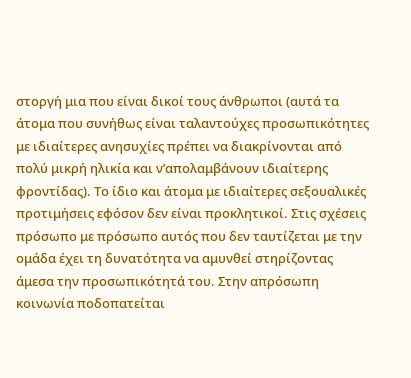στοργή μια που είναι δικοί τους άνθρωποι (αυτά τα άτομα που συνήθως είναι ταλαντούχες προσωπικότητες με ιδιαίτερες ανησυχίες πρέπει να διακρίνονται από πολύ μικρή ηλικία και ν’απολαμβάνουν ιδιαίτερης φροντίδας). Το ίδιο και άτομα με ιδιαίτερες σεξουαλικές προτιμήσεις εφόσον δεν είναι προκλητικοί. Στις σχέσεις πρόσωπο με πρόσωπο αυτός που δεν ταυτίζεται με την ομάδα έχει τη δυνατότητα να αμυνθεί στηρίζοντας άμεσα την προσωπικότητά του. Στην απρόσωπη κοινωνία ποδοπατείται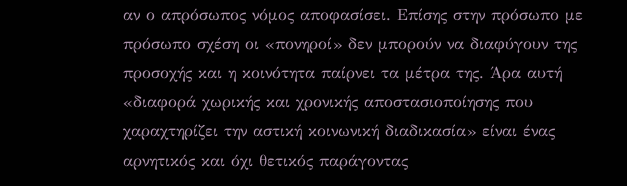αν ο απρόσωπος νόμος αποφασίσει. Επίσης στην πρόσωπο με πρόσωπο σχέση οι «πονηροί» δεν μπορούν να διαφύγουν της προσοχής και η κοινότητα παίρνει τα μέτρα της. Άρα αυτή «διαφορά χωρικής και χρονικής αποστασιοποίησης που χαραχτηρίζει την αστική κοινωνική διαδικασία» είναι ένας αρνητικός και όχι θετικός παράγοντας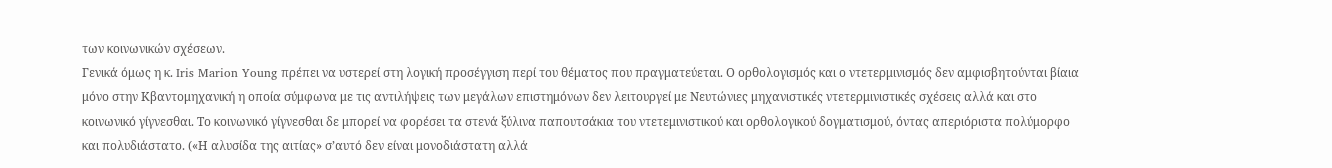των κοινωνικών σχέσεων.
Γενικά όμως η κ. Iris Marion Young πρέπει να υστερεί στη λογική προσέγγιση περί του θέματος που πραγματεύεται. Ο ορθολογισμός και ο ντετερμινισμός δεν αμφισβητούνται βίαια μόνο στην Κβαντομηχανική η οποία σύμφωνα με τις αντιλήψεις των μεγάλων επιστημόνων δεν λειτουργεί με Νευτώνιες μηχανιστικές ντετερμινιστικές σχέσεις αλλά και στο κοινωνικό γίγνεσθαι. Το κοινωνικό γίγνεσθαι δε μπορεί να φορέσει τα στενά ξύλινα παπουτσάκια του ντετεμινιστικού και ορθολογικού δογματισμού, όντας απεριόριστα πολύμορφο και πολυδιάστατο. («Η αλυσίδα της αιτίας» σ’αυτό δεν είναι μονοδιάστατη αλλά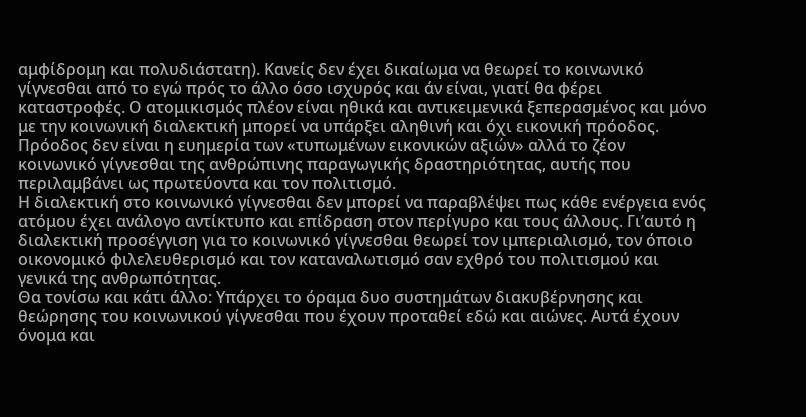αμφίδρομη και πολυδιάστατη). Κανείς δεν έχει δικαίωμα να θεωρεί το κοινωνικό γίγνεσθαι από το εγώ πρός το άλλο όσο ισχυρός και άν είναι, γιατί θα φέρει καταστροφές. Ο ατομικισμός πλέον είναι ηθικά και αντικειμενικά ξεπερασμένος και μόνο με την κοινωνική διαλεκτική μπορεί να υπάρξει αληθινή και όχι εικονική πρόοδος. Πρόοδος δεν είναι η ευημερία των «τυπωμένων εικονικών αξιών» αλλά το ζέον κοινωνικό γίγνεσθαι της ανθρώπινης παραγωγικής δραστηριότητας, αυτής που περιλαμβάνει ως πρωτεύοντα και τον πολιτισμό.
Η διαλεκτική στο κοινωνικό γίγνεσθαι δεν μπορεί να παραβλέψει πως κάθε ενέργεια ενός ατόμου έχει ανάλογο αντίκτυπο και επίδραση στον περίγυρο και τους άλλους. Γι’αυτό η διαλεκτική προσέγγιση για το κοινωνικό γίγνεσθαι θεωρεί τον ιμπεριαλισμό, τον όποιο οικονομικό φιλελευθερισμό και τον καταναλωτισμό σαν εχθρό του πολιτισμού και γενικά της ανθρωπότητας.
Θα τονίσω και κάτι άλλο: Υπάρχει το όραμα δυο συστημάτων διακυβέρνησης και θεώρησης του κοινωνικού γίγνεσθαι που έχουν προταθεί εδώ και αιώνες. Αυτά έχουν όνομα και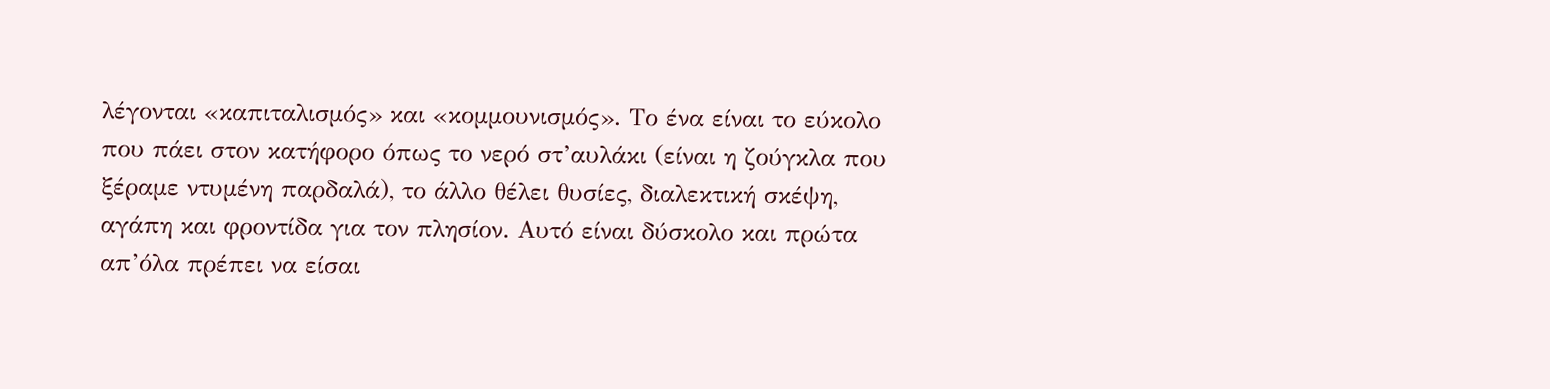λέγονται «καπιταλισμός» και «κομμουνισμός». Το ένα είναι το εύκολο που πάει στον κατήφορο όπως το νερό στ’αυλάκι (είναι η ζούγκλα που ξέραμε ντυμένη παρδαλά), το άλλο θέλει θυσίες, διαλεκτική σκέψη, αγάπη και φροντίδα για τον πλησίον. Αυτό είναι δύσκολο και πρώτα απ’όλα πρέπει να είσαι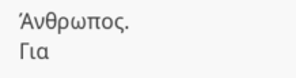Άνθρωπος.
Για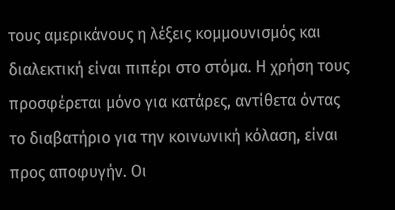τους αμερικάνους η λέξεις κομμουνισμός και διαλεκτική είναι πιπέρι στο στόμα. Η χρήση τους προσφέρεται μόνο για κατάρες, αντίθετα όντας το διαβατήριο για την κοινωνική κόλαση, είναι προς αποφυγήν. Οι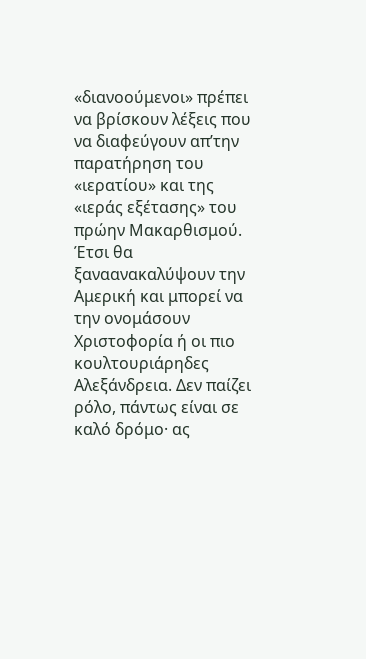«διανοούμενοι» πρέπει να βρίσκουν λέξεις που να διαφεύγουν απ’την παρατήρηση του «ιερατίου» και της «ιεράς εξέτασης» του πρώην Μακαρθισμού. Έτσι θα ξαναανακαλύψουν την Αμερική και μπορεί να την ονομάσουν Χριστοφορία ή οι πιο κουλτουριάρηδες Αλεξάνδρεια. Δεν παίζει ρόλο, πάντως είναι σε καλό δρόμο· ας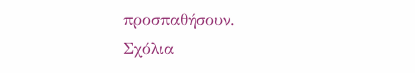προσπαθήσουν.
Σχόλια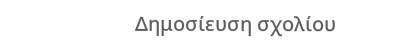Δημοσίευση σχολίου